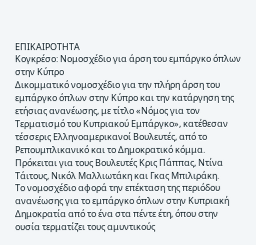ΕΠΙΚΑΙΡΟΤΗΤΑ
Κογκρέσο: Νομοσχέδιο για άρση του εμπάργκο όπλων στην Κύπρο
Δικομματικό νομοσχέδιο για την πλήρη άρση του εμπάργκο όπλων στην Κύπρο και την κατάργηση της ετήσιας ανανέωσης, με τίτλο «Νόμος για τον Τερματισμό του Κυπριακού Εμπάργκο», κατέθεσαν τέσσερις Ελληνοαμερικανοί Βουλευτές, από το Ρεπουμπλικανικό και το Δημοκρατικό κόμμα.
Πρόκειται για τους Βουλευτές Κρις Πάππας, Ντίνα Τάιτους, Νικόλ Μαλλιωτάκη και Γκας Μπιλιράκη.
Το νομοσχέδιο αφορά την επέκταση της περιόδου ανανέωσης για το εμπάργκο όπλων στην Κυπριακή Δημοκρατία από το ένα στα πέντε έτη, όπου στην ουσία τερματίζει τους αμυντικούς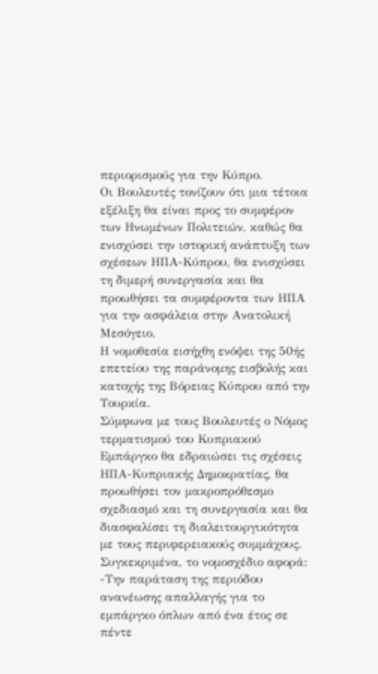περιορισμούς για την Κύπρο.
Οι Βουλευτές τονίζουν ότι μια τέτοια εξέλιξη θα είναι προς το συμφέρον των Ηνωμένων Πολιτειών, καθώς θα ενισχύσει την ιστορική ανάπτυξη των σχέσεων ΗΠΑ-Κύπρου, θα ενισχύσει τη διμερή συνεργασία και θα προωθήσει τα συμφέροντα των ΗΠΑ για την ασφάλεια στην Ανατολική Μεσόγειο.
Η νομοθεσία εισήχθη ενόψει της 50ής επετείου της παράνομης εισβολής και κατοχής της Βόρειας Κύπρου από την Τουρκία.
Σύμφωνα με τους Βουλευτές ο Νόμος τερματισμού του Κυπριακού Εμπάργκο θα εδραιώσει τις σχέσεις ΗΠΑ-Κυπριακής Δημοκρατίας, θα προωθήσει τον μακροπρόθεσμο σχεδιασμό και τη συνεργασία και θα διασφαλίσει τη διαλειτουργικότητα με τους περιφερειακούς συμμάχους.
Συγκεκριμένα, το νομοσχέδιο αφορά:
-Την παράταση της περιόδου ανανέωσης απαλλαγής για το εμπάργκο όπλων από ένα έτος σε πέντε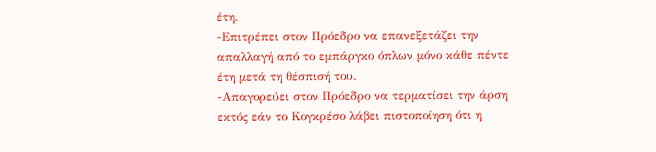έτη.
-Επιτρέπει στον Πρόεδρο να επανεξετάζει την απαλλαγή από το εμπάργκο όπλων μόνο κάθε πέντε έτη μετά τη θέσπισή του.
-Απαγορεύει στον Πρόεδρο να τερματίσει την άρση εκτός εάν το Κογκρέσο λάβει πιστοποίηση ότι η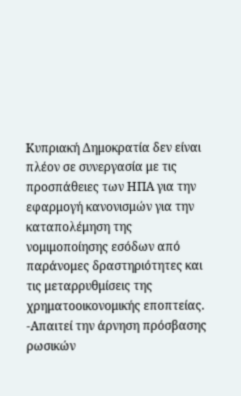Κυπριακή Δημοκρατία δεν είναι πλέον σε συνεργασία με τις προσπάθειες των ΗΠΑ για την εφαρμογή κανονισμών για την καταπολέμηση της νομιμοποίησης εσόδων από παράνομες δραστηριότητες και τις μεταρρυθμίσεις της χρηματοοικονομικής εποπτείας.
-Απαιτεί την άρνηση πρόσβασης ρωσικών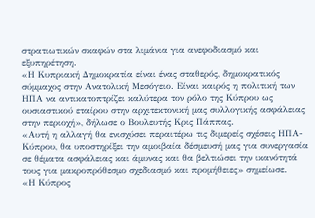στρατιωτικών σκαφών στα λιμάνια για ανεφοδιασμό και εξυπηρέτηση.
«Η Κυπριακή Δημοκρατία είναι ένας σταθερός, δημοκρατικός σύμμαχος στην Ανατολική Μεσόγειο. Είναι καιρός η πολιτική των ΗΠΑ να αντικατοπτρίζει καλύτερα τον ρόλο της Κύπρου ως ουσιαστικού εταίρου στην αρχιτεκτονική μας συλλογικής ασφάλειας στην περιοχή», δήλωσε ο Βουλευτής Κρις Πάππας.
«Αυτή η αλλαγή θα ενισχύσει περαιτέρω τις διμερείς σχέσεις ΗΠΑ-Κύπρου, θα υποστηρίξει την αμοιβαία δέσμευσή μας για συνεργασία σε θέματα ασφάλειας και άμυνας και θα βελτιώσει την ικανότητά τους για μακροπρόθεσμο σχεδιασμό και προμήθειες» σημείωσε.
«Η Κύπρος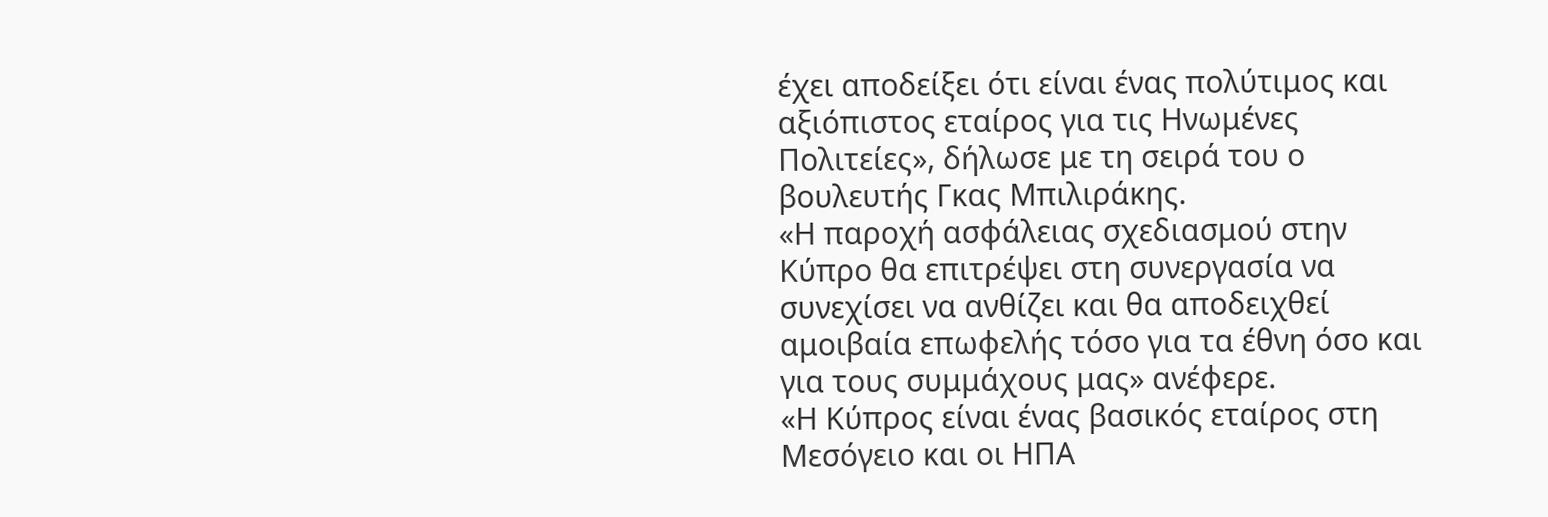έχει αποδείξει ότι είναι ένας πολύτιμος και αξιόπιστος εταίρος για τις Ηνωμένες Πολιτείες», δήλωσε με τη σειρά του ο βουλευτής Γκας Μπιλιράκης.
«Η παροχή ασφάλειας σχεδιασμού στην Κύπρο θα επιτρέψει στη συνεργασία να συνεχίσει να ανθίζει και θα αποδειχθεί αμοιβαία επωφελής τόσο για τα έθνη όσο και για τους συμμάχους μας» ανέφερε.
«Η Κύπρος είναι ένας βασικός εταίρος στη Μεσόγειο και οι ΗΠΑ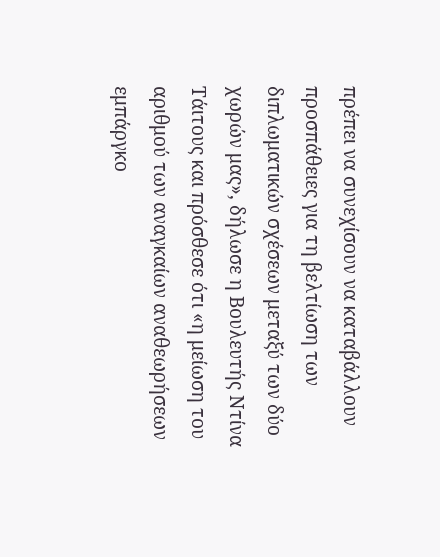πρέπει να συνεχίσουν να καταβάλλουν προσπάθειες για τη βελτίωση των διπλωματικών σχέσεων μεταξύ των δύο χωρών μας», δήλωσε η Βουλευτής Ντίνα Τάιτους και πρόσθεσε ότι «η μείωση του αριθμού των αναγκαίων αναθεωρήσεων εμπάργκο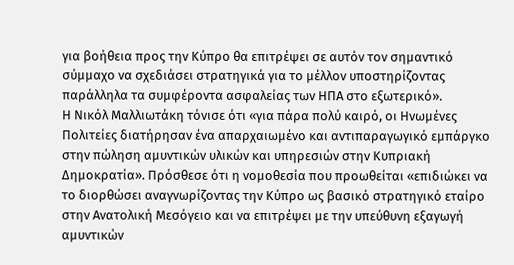για βοήθεια προς την Κύπρο θα επιτρέψει σε αυτόν τον σημαντικό σύμμαχο να σχεδιάσει στρατηγικά για το μέλλον υποστηρίζοντας παράλληλα τα συμφέροντα ασφαλείας των ΗΠΑ στο εξωτερικό».
Η Νικόλ Μαλλιωτάκη τόνισε ότι «για πάρα πολύ καιρό, οι Ηνωμένες Πολιτείες διατήρησαν ένα απαρχαιωμένο και αντιπαραγωγικό εμπάργκο στην πώληση αμυντικών υλικών και υπηρεσιών στην Κυπριακή Δημοκρατία». Πρόσθεσε ότι η νομοθεσία που προωθείται «επιδιώκει να το διορθώσει αναγνωρίζοντας την Κύπρο ως βασικό στρατηγικό εταίρο στην Ανατολική Μεσόγειο και να επιτρέψει με την υπεύθυνη εξαγωγή αμυντικών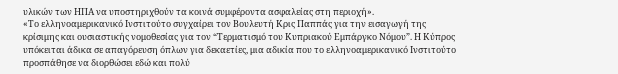υλικών των ΗΠΑ να υποστηριχθούν τα κοινά συμφέροντα ασφαλείας στη περιοχή».
«Το ελληνοαμερικανικό Ινστιτούτο συγχαίρει τον Βουλευτή Κρις Παππάς για την εισαγωγή της κρίσιμης και ουσιαστικής νομοθεσίας για τον “Τερματισμό του Κυπριακού Εμπάργκο Νόμου”. Η Κύπρος υπόκειται άδικα σε απαγόρευση όπλων για δεκαετίες, μια αδικία που το ελληνοαμερικανικό Ινστιτούτο προσπάθησε να διορθώσει εδώ και πολύ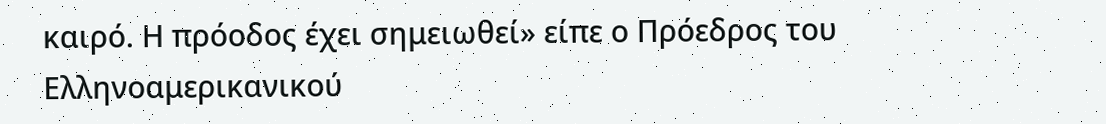καιρό. Η πρόοδος έχει σημειωθεί» είπε ο Πρόεδρος του Ελληνοαμερικανικού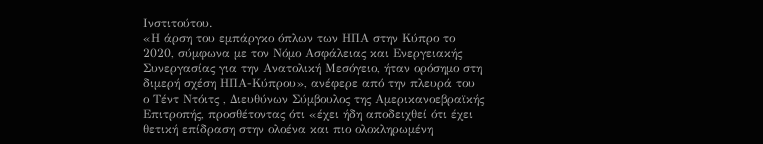Ινστιτούτου.
«Η άρση του εμπάργκο όπλων των ΗΠΑ στην Κύπρο το 2020, σύμφωνα με τον Νόμο Ασφάλειας και Ενεργειακής Συνεργασίας για την Ανατολική Μεσόγειο, ήταν ορόσημο στη διμερή σχέση ΗΠΑ-Κύπρου», ανέφερε από την πλευρά του ο Τέντ Ντόιτς , Διευθύνων Σύμβουλος της Αμερικανοεβραϊκής Επιτροπής, προσθέτοντας ότι «έχει ήδη αποδειχθεί ότι έχει θετική επίδραση στην ολοένα και πιο ολοκληρωμένη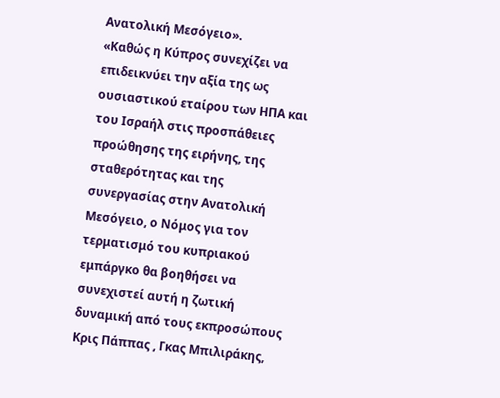Ανατολική Μεσόγειο».
«Καθώς η Κύπρος συνεχίζει να επιδεικνύει την αξία της ως ουσιαστικού εταίρου των ΗΠΑ και του Ισραήλ στις προσπάθειες προώθησης της ειρήνης, της σταθερότητας και της συνεργασίας στην Ανατολική Μεσόγειο, ο Νόμος για τον τερματισμό του κυπριακού εμπάργκο θα βοηθήσει να συνεχιστεί αυτή η ζωτική δυναμική από τους εκπροσώπους Κρις Πάππας , Γκας Μπιλιράκης,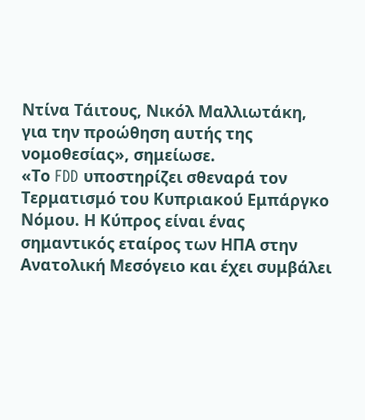Ντίνα Τάιτους, Νικόλ Μαλλιωτάκη, για την προώθηση αυτής της νομοθεσίας», σημείωσε.
«Το FDD υποστηρίζει σθεναρά τον Τερματισμό του Κυπριακού Εμπάργκο Νόμου. Η Κύπρος είναι ένας σημαντικός εταίρος των ΗΠΑ στην Ανατολική Μεσόγειο και έχει συμβάλει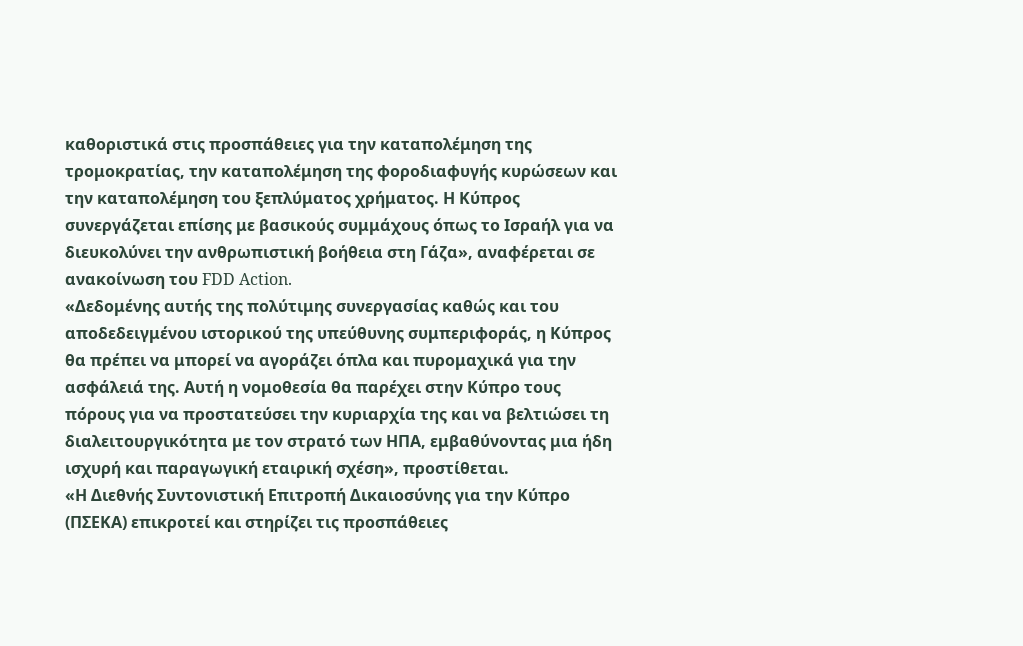καθοριστικά στις προσπάθειες για την καταπολέμηση της τρομοκρατίας, την καταπολέμηση της φοροδιαφυγής κυρώσεων και την καταπολέμηση του ξεπλύματος χρήματος. Η Κύπρος συνεργάζεται επίσης με βασικούς συμμάχους όπως το Ισραήλ για να διευκολύνει την ανθρωπιστική βοήθεια στη Γάζα», αναφέρεται σε ανακοίνωση του FDD Action.
«Δεδομένης αυτής της πολύτιμης συνεργασίας καθώς και του αποδεδειγμένου ιστορικού της υπεύθυνης συμπεριφοράς, η Κύπρος θα πρέπει να μπορεί να αγοράζει όπλα και πυρομαχικά για την ασφάλειά της. Αυτή η νομοθεσία θα παρέχει στην Κύπρο τους πόρους για να προστατεύσει την κυριαρχία της και να βελτιώσει τη διαλειτουργικότητα με τον στρατό των ΗΠΑ, εμβαθύνοντας μια ήδη ισχυρή και παραγωγική εταιρική σχέση», προστίθεται.
«Η Διεθνής Συντονιστική Επιτροπή Δικαιοσύνης για την Κύπρο (ΠΣΕΚΑ) επικροτεί και στηρίζει τις προσπάθειες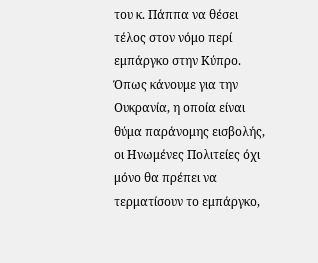του κ. Πάππα να θέσει τέλος στον νόμο περί εμπάργκο στην Κύπρο. Όπως κάνουμε για την Ουκρανία, η οποία είναι θύμα παράνομης εισβολής, οι Ηνωμένες Πολιτείες όχι μόνο θα πρέπει να τερματίσουν το εμπάργκο,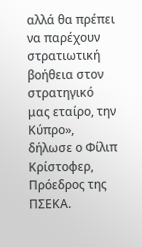αλλά θα πρέπει να παρέχουν στρατιωτική βοήθεια στον στρατηγικό μας εταίρο, την Κύπρο», δήλωσε ο Φίλιπ Κρίστοφερ, Πρόεδρος της ΠΣΕΚΑ.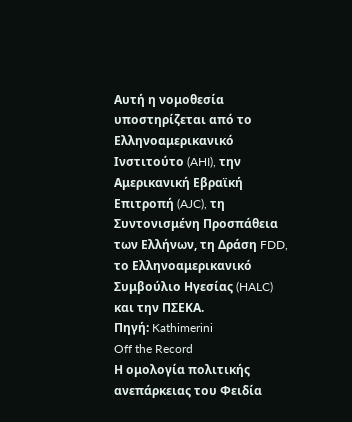Αυτή η νομοθεσία υποστηρίζεται από το Ελληνοαμερικανικό Ινστιτούτο (AHI), την Αμερικανική Εβραϊκή Επιτροπή (AJC), τη Συντονισμένη Προσπάθεια των Ελλήνων, τη Δράση FDD, το Ελληνοαμερικανικό Συμβούλιο Ηγεσίας (HALC) και την ΠΣΕΚΑ.
Πηγή: Kathimerini
Off the Record
Η ομολογία πολιτικής ανεπάρκειας του Φειδία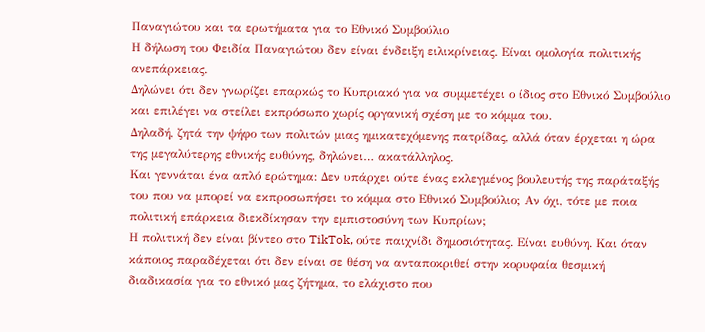Παναγιώτου και τα ερωτήματα για το Εθνικό Συμβούλιο
Η δήλωση του Φειδία Παναγιώτου δεν είναι ένδειξη ειλικρίνειας. Είναι ομολογία πολιτικής ανεπάρκειας.
Δηλώνει ότι δεν γνωρίζει επαρκώς το Κυπριακό για να συμμετέχει ο ίδιος στο Εθνικό Συμβούλιο και επιλέγει να στείλει εκπρόσωπο χωρίς οργανική σχέση με το κόμμα του.
Δηλαδή, ζητά την ψήφο των πολιτών μιας ημικατεχόμενης πατρίδας, αλλά όταν έρχεται η ώρα της μεγαλύτερης εθνικής ευθύνης, δηλώνει… ακατάλληλος.
Και γεννάται ένα απλό ερώτημα: Δεν υπάρχει ούτε ένας εκλεγμένος βουλευτής της παράταξής του που να μπορεί να εκπροσωπήσει το κόμμα στο Εθνικό Συμβούλιο; Αν όχι, τότε με ποια πολιτική επάρκεια διεκδίκησαν την εμπιστοσύνη των Κυπρίων;
Η πολιτική δεν είναι βίντεο στο TikTok, ούτε παιχνίδι δημοσιότητας. Είναι ευθύνη. Και όταν κάποιος παραδέχεται ότι δεν είναι σε θέση να ανταποκριθεί στην κορυφαία θεσμική διαδικασία για το εθνικό μας ζήτημα, το ελάχιστο που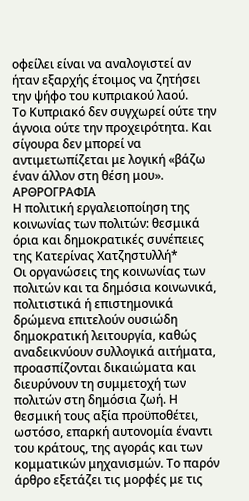οφείλει είναι να αναλογιστεί αν ήταν εξαρχής έτοιμος να ζητήσει την ψήφο του κυπριακού λαού.
Το Κυπριακό δεν συγχωρεί ούτε την άγνοια ούτε την προχειρότητα. Και σίγουρα δεν μπορεί να αντιμετωπίζεται με λογική «βάζω έναν άλλον στη θέση μου».
ΑΡΘΡΟΓΡΑΦΙΑ
Η πολιτική εργαλειοποίηση της κοινωνίας των πολιτών: θεσμικά όρια και δημοκρατικές συνέπειες
της Κατερίνας Χατζηστυλλή*
Οι οργανώσεις της κοινωνίας των πολιτών και τα δημόσια κοινωνικά, πολιτιστικά ή επιστημονικά δρώμενα επιτελούν ουσιώδη δημοκρατική λειτουργία, καθώς αναδεικνύουν συλλογικά αιτήματα, προασπίζονται δικαιώματα και διευρύνουν τη συμμετοχή των πολιτών στη δημόσια ζωή. Η θεσμική τους αξία προϋποθέτει, ωστόσο, επαρκή αυτονομία έναντι του κράτους, της αγοράς και των κομματικών μηχανισμών. Το παρόν άρθρο εξετάζει τις μορφές με τις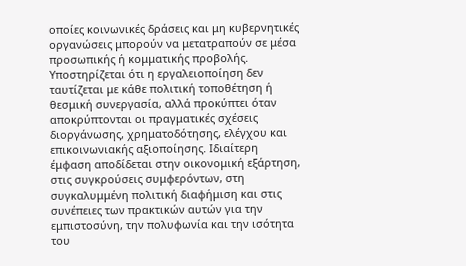οποίες κοινωνικές δράσεις και μη κυβερνητικές οργανώσεις μπορούν να μετατραπούν σε μέσα προσωπικής ή κομματικής προβολής. Υποστηρίζεται ότι η εργαλειοποίηση δεν ταυτίζεται με κάθε πολιτική τοποθέτηση ή θεσμική συνεργασία, αλλά προκύπτει όταν αποκρύπτονται οι πραγματικές σχέσεις διοργάνωσης, χρηματοδότησης, ελέγχου και επικοινωνιακής αξιοποίησης. Ιδιαίτερη έμφαση αποδίδεται στην οικονομική εξάρτηση, στις συγκρούσεις συμφερόντων, στη συγκαλυμμένη πολιτική διαφήμιση και στις συνέπειες των πρακτικών αυτών για την εμπιστοσύνη, την πολυφωνία και την ισότητα του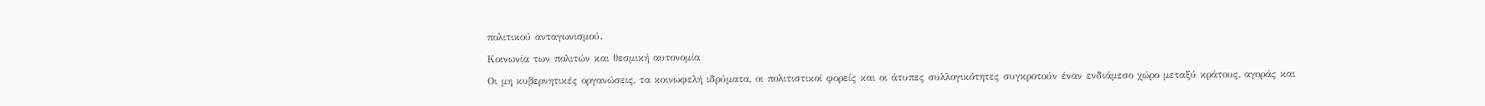πολιτικού ανταγωνισμού.
Κοινωνία των πολιτών και θεσμική αυτονομία
Οι μη κυβερνητικές οργανώσεις, τα κοινωφελή ιδρύματα, οι πολιτιστικοί φορείς και οι άτυπες συλλογικότητες συγκροτούν έναν ενδιάμεσο χώρο μεταξύ κράτους, αγοράς και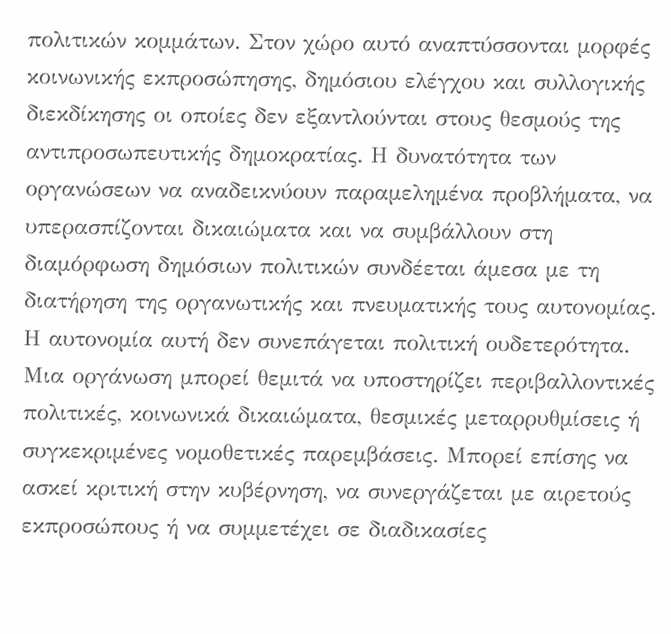πολιτικών κομμάτων. Στον χώρο αυτό αναπτύσσονται μορφές κοινωνικής εκπροσώπησης, δημόσιου ελέγχου και συλλογικής διεκδίκησης οι οποίες δεν εξαντλούνται στους θεσμούς της αντιπροσωπευτικής δημοκρατίας. Η δυνατότητα των οργανώσεων να αναδεικνύουν παραμελημένα προβλήματα, να υπερασπίζονται δικαιώματα και να συμβάλλουν στη διαμόρφωση δημόσιων πολιτικών συνδέεται άμεσα με τη διατήρηση της οργανωτικής και πνευματικής τους αυτονομίας.
Η αυτονομία αυτή δεν συνεπάγεται πολιτική ουδετερότητα. Μια οργάνωση μπορεί θεμιτά να υποστηρίζει περιβαλλοντικές πολιτικές, κοινωνικά δικαιώματα, θεσμικές μεταρρυθμίσεις ή συγκεκριμένες νομοθετικές παρεμβάσεις. Μπορεί επίσης να ασκεί κριτική στην κυβέρνηση, να συνεργάζεται με αιρετούς εκπροσώπους ή να συμμετέχει σε διαδικασίες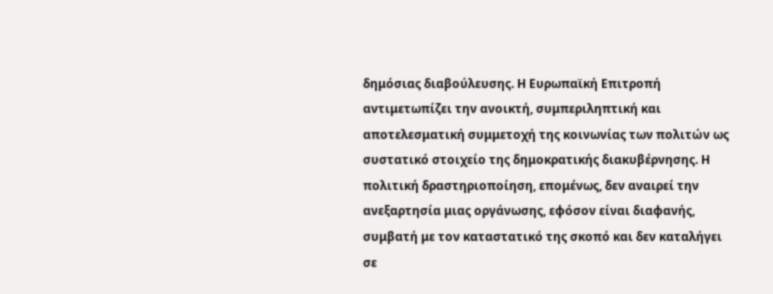δημόσιας διαβούλευσης. Η Ευρωπαϊκή Επιτροπή αντιμετωπίζει την ανοικτή, συμπεριληπτική και αποτελεσματική συμμετοχή της κοινωνίας των πολιτών ως συστατικό στοιχείο της δημοκρατικής διακυβέρνησης. Η πολιτική δραστηριοποίηση, επομένως, δεν αναιρεί την ανεξαρτησία μιας οργάνωσης, εφόσον είναι διαφανής, συμβατή με τον καταστατικό της σκοπό και δεν καταλήγει σε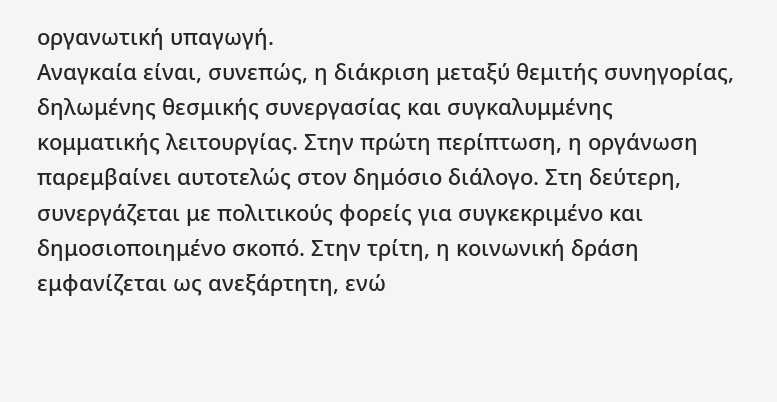οργανωτική υπαγωγή.
Αναγκαία είναι, συνεπώς, η διάκριση μεταξύ θεμιτής συνηγορίας, δηλωμένης θεσμικής συνεργασίας και συγκαλυμμένης κομματικής λειτουργίας. Στην πρώτη περίπτωση, η οργάνωση παρεμβαίνει αυτοτελώς στον δημόσιο διάλογο. Στη δεύτερη, συνεργάζεται με πολιτικούς φορείς για συγκεκριμένο και δημοσιοποιημένο σκοπό. Στην τρίτη, η κοινωνική δράση εμφανίζεται ως ανεξάρτητη, ενώ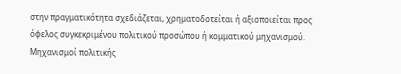στην πραγματικότητα σχεδιάζεται, χρηματοδοτείται ή αξιοποιείται προς όφελος συγκεκριμένου πολιτικού προσώπου ή κομματικού μηχανισμού.
Μηχανισμοί πολιτικής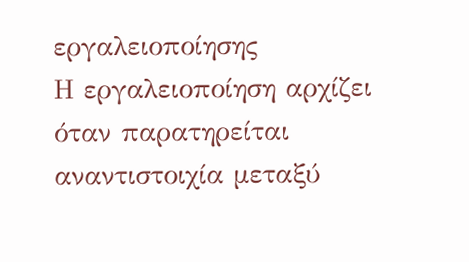εργαλειοποίησης
Η εργαλειοποίηση αρχίζει όταν παρατηρείται αναντιστοιχία μεταξύ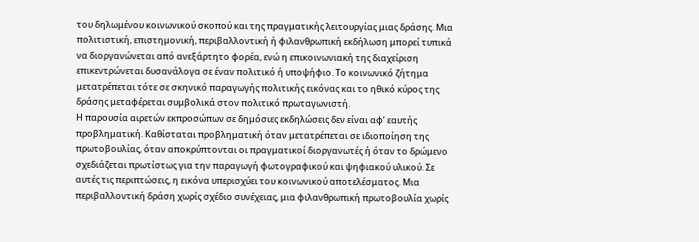του δηλωμένου κοινωνικού σκοπού και της πραγματικής λειτουργίας μιας δράσης. Μια πολιτιστική, επιστημονική, περιβαλλοντική ή φιλανθρωπική εκδήλωση μπορεί τυπικά να διοργανώνεται από ανεξάρτητο φορέα, ενώ η επικοινωνιακή της διαχείριση επικεντρώνεται δυσανάλογα σε έναν πολιτικό ή υποψήφιο. Το κοινωνικό ζήτημα μετατρέπεται τότε σε σκηνικό παραγωγής πολιτικής εικόνας και το ηθικό κύρος της δράσης μεταφέρεται συμβολικά στον πολιτικό πρωταγωνιστή.
Η παρουσία αιρετών εκπροσώπων σε δημόσιες εκδηλώσεις δεν είναι αφ’ εαυτής προβληματική. Καθίσταται προβληματική όταν μετατρέπεται σε ιδιοποίηση της πρωτοβουλίας, όταν αποκρύπτονται οι πραγματικοί διοργανωτές ή όταν το δρώμενο σχεδιάζεται πρωτίστως για την παραγωγή φωτογραφικού και ψηφιακού υλικού. Σε αυτές τις περιπτώσεις, η εικόνα υπερισχύει του κοινωνικού αποτελέσματος. Μια περιβαλλοντική δράση χωρίς σχέδιο συνέχειας, μια φιλανθρωπική πρωτοβουλία χωρίς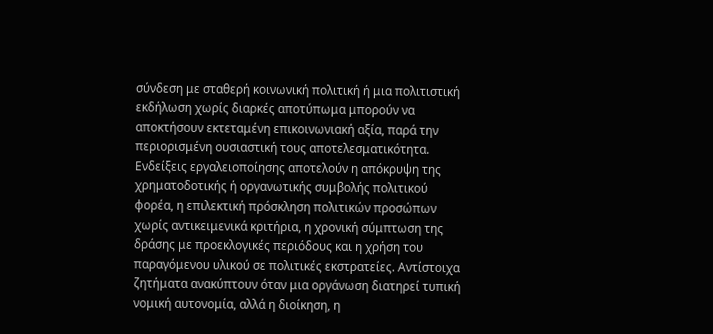σύνδεση με σταθερή κοινωνική πολιτική ή μια πολιτιστική εκδήλωση χωρίς διαρκές αποτύπωμα μπορούν να αποκτήσουν εκτεταμένη επικοινωνιακή αξία, παρά την περιορισμένη ουσιαστική τους αποτελεσματικότητα.
Ενδείξεις εργαλειοποίησης αποτελούν η απόκρυψη της χρηματοδοτικής ή οργανωτικής συμβολής πολιτικού φορέα, η επιλεκτική πρόσκληση πολιτικών προσώπων χωρίς αντικειμενικά κριτήρια, η χρονική σύμπτωση της δράσης με προεκλογικές περιόδους και η χρήση του παραγόμενου υλικού σε πολιτικές εκστρατείες. Αντίστοιχα ζητήματα ανακύπτουν όταν μια οργάνωση διατηρεί τυπική νομική αυτονομία, αλλά η διοίκηση, η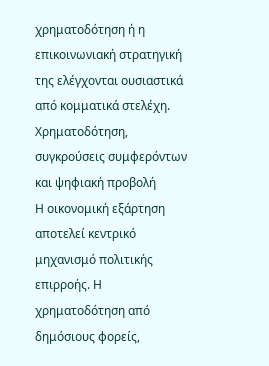χρηματοδότηση ή η επικοινωνιακή στρατηγική της ελέγχονται ουσιαστικά από κομματικά στελέχη.
Χρηματοδότηση, συγκρούσεις συμφερόντων και ψηφιακή προβολή
Η οικονομική εξάρτηση αποτελεί κεντρικό μηχανισμό πολιτικής επιρροής. Η χρηματοδότηση από δημόσιους φορείς,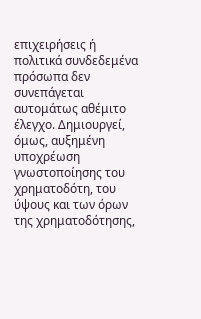επιχειρήσεις ή πολιτικά συνδεδεμένα πρόσωπα δεν συνεπάγεται αυτομάτως αθέμιτο έλεγχο. Δημιουργεί, όμως, αυξημένη υποχρέωση γνωστοποίησης του χρηματοδότη, του ύψους και των όρων της χρηματοδότησης,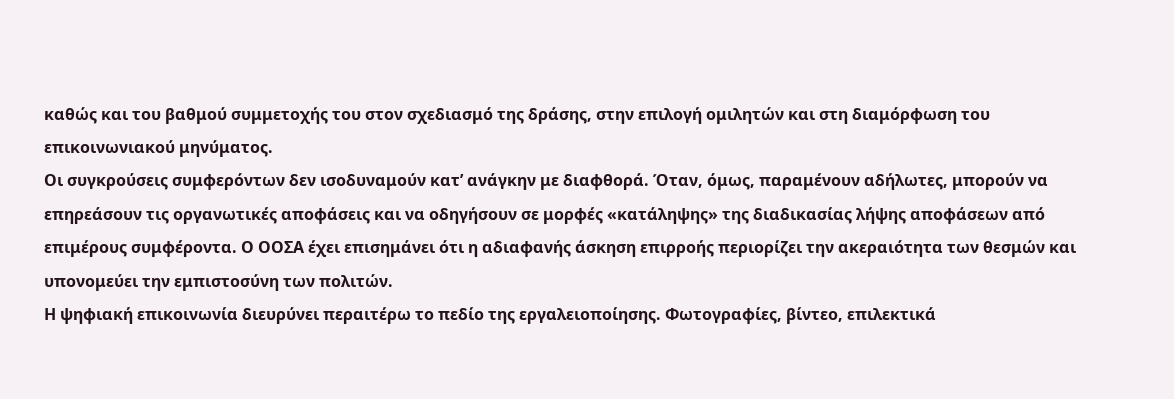καθώς και του βαθμού συμμετοχής του στον σχεδιασμό της δράσης, στην επιλογή ομιλητών και στη διαμόρφωση του επικοινωνιακού μηνύματος.
Οι συγκρούσεις συμφερόντων δεν ισοδυναμούν κατ’ ανάγκην με διαφθορά. Όταν, όμως, παραμένουν αδήλωτες, μπορούν να επηρεάσουν τις οργανωτικές αποφάσεις και να οδηγήσουν σε μορφές «κατάληψης» της διαδικασίας λήψης αποφάσεων από επιμέρους συμφέροντα. Ο ΟΟΣΑ έχει επισημάνει ότι η αδιαφανής άσκηση επιρροής περιορίζει την ακεραιότητα των θεσμών και υπονομεύει την εμπιστοσύνη των πολιτών.
Η ψηφιακή επικοινωνία διευρύνει περαιτέρω το πεδίο της εργαλειοποίησης. Φωτογραφίες, βίντεο, επιλεκτικά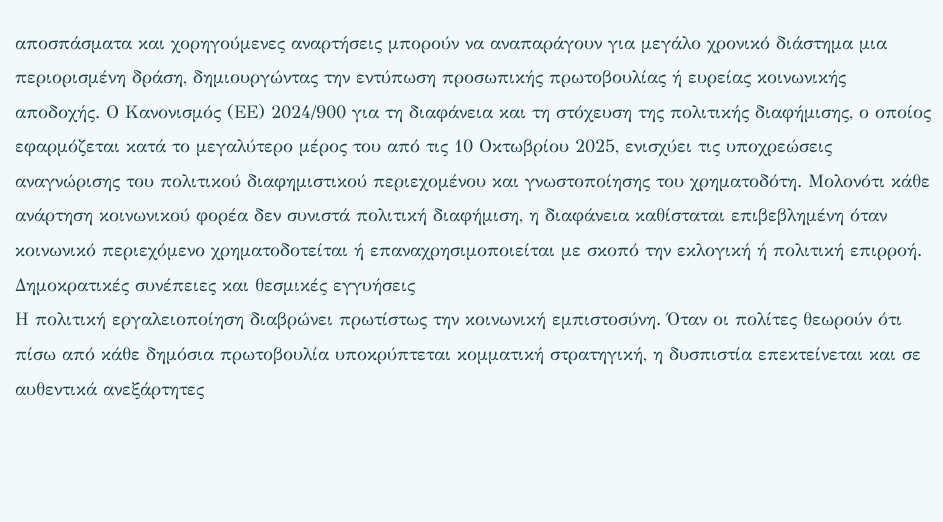αποσπάσματα και χορηγούμενες αναρτήσεις μπορούν να αναπαράγουν για μεγάλο χρονικό διάστημα μια περιορισμένη δράση, δημιουργώντας την εντύπωση προσωπικής πρωτοβουλίας ή ευρείας κοινωνικής αποδοχής. Ο Κανονισμός (ΕΕ) 2024/900 για τη διαφάνεια και τη στόχευση της πολιτικής διαφήμισης, ο οποίος εφαρμόζεται κατά το μεγαλύτερο μέρος του από τις 10 Οκτωβρίου 2025, ενισχύει τις υποχρεώσεις αναγνώρισης του πολιτικού διαφημιστικού περιεχομένου και γνωστοποίησης του χρηματοδότη. Μολονότι κάθε ανάρτηση κοινωνικού φορέα δεν συνιστά πολιτική διαφήμιση, η διαφάνεια καθίσταται επιβεβλημένη όταν κοινωνικό περιεχόμενο χρηματοδοτείται ή επαναχρησιμοποιείται με σκοπό την εκλογική ή πολιτική επιρροή.
Δημοκρατικές συνέπειες και θεσμικές εγγυήσεις
Η πολιτική εργαλειοποίηση διαβρώνει πρωτίστως την κοινωνική εμπιστοσύνη. Όταν οι πολίτες θεωρούν ότι πίσω από κάθε δημόσια πρωτοβουλία υποκρύπτεται κομματική στρατηγική, η δυσπιστία επεκτείνεται και σε αυθεντικά ανεξάρτητες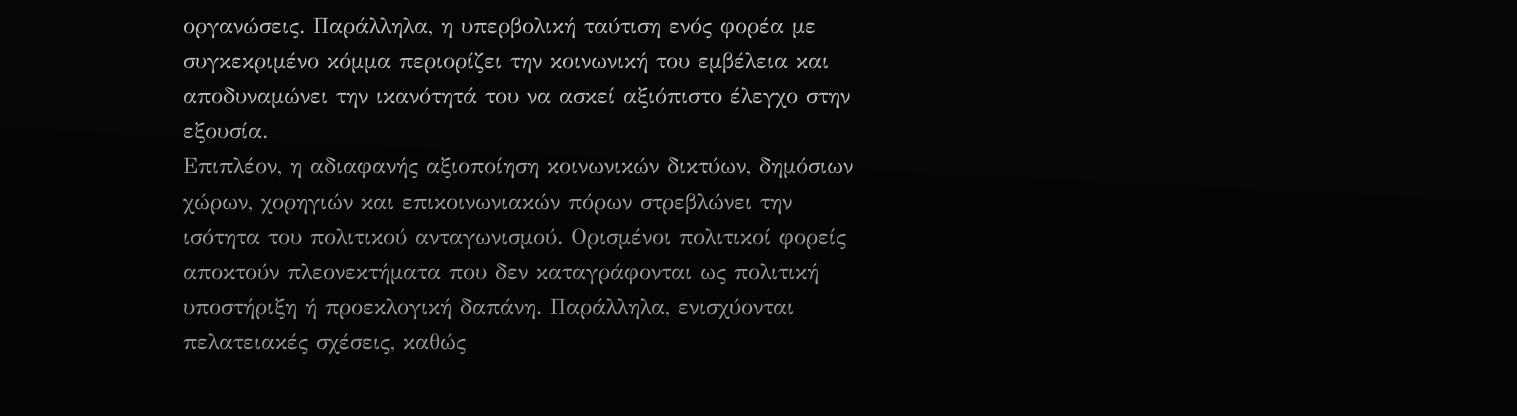οργανώσεις. Παράλληλα, η υπερβολική ταύτιση ενός φορέα με συγκεκριμένο κόμμα περιορίζει την κοινωνική του εμβέλεια και αποδυναμώνει την ικανότητά του να ασκεί αξιόπιστο έλεγχο στην εξουσία.
Επιπλέον, η αδιαφανής αξιοποίηση κοινωνικών δικτύων, δημόσιων χώρων, χορηγιών και επικοινωνιακών πόρων στρεβλώνει την ισότητα του πολιτικού ανταγωνισμού. Ορισμένοι πολιτικοί φορείς αποκτούν πλεονεκτήματα που δεν καταγράφονται ως πολιτική υποστήριξη ή προεκλογική δαπάνη. Παράλληλα, ενισχύονται πελατειακές σχέσεις, καθώς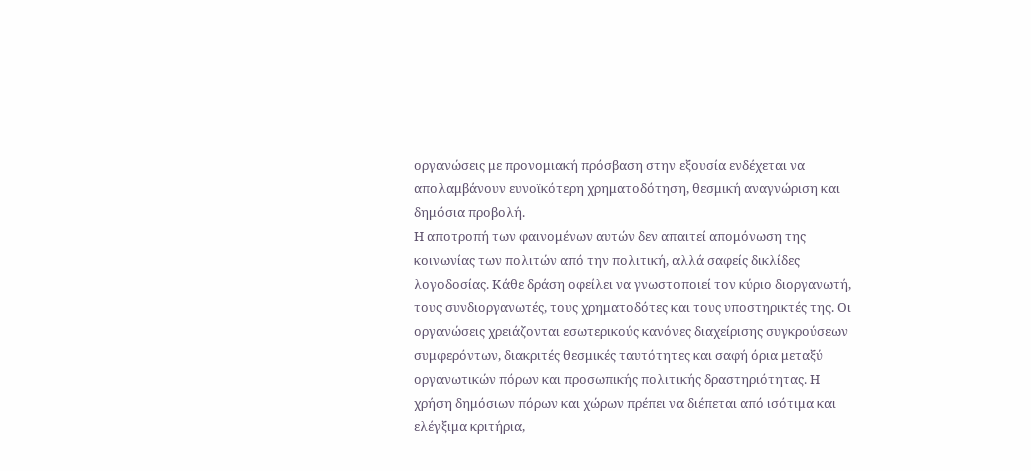οργανώσεις με προνομιακή πρόσβαση στην εξουσία ενδέχεται να απολαμβάνουν ευνοϊκότερη χρηματοδότηση, θεσμική αναγνώριση και δημόσια προβολή.
Η αποτροπή των φαινομένων αυτών δεν απαιτεί απομόνωση της κοινωνίας των πολιτών από την πολιτική, αλλά σαφείς δικλίδες λογοδοσίας. Κάθε δράση οφείλει να γνωστοποιεί τον κύριο διοργανωτή, τους συνδιοργανωτές, τους χρηματοδότες και τους υποστηρικτές της. Οι οργανώσεις χρειάζονται εσωτερικούς κανόνες διαχείρισης συγκρούσεων συμφερόντων, διακριτές θεσμικές ταυτότητες και σαφή όρια μεταξύ οργανωτικών πόρων και προσωπικής πολιτικής δραστηριότητας. Η χρήση δημόσιων πόρων και χώρων πρέπει να διέπεται από ισότιμα και ελέγξιμα κριτήρια,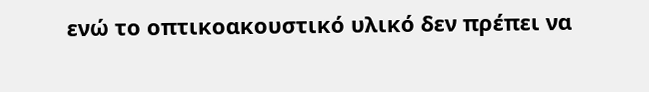ενώ το οπτικοακουστικό υλικό δεν πρέπει να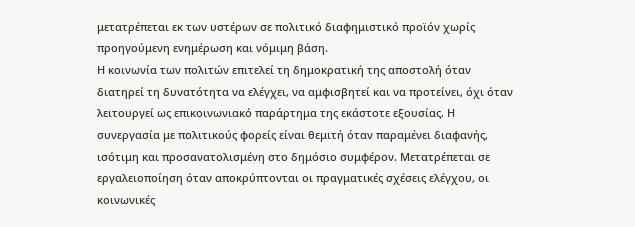μετατρέπεται εκ των υστέρων σε πολιτικό διαφημιστικό προϊόν χωρίς προηγούμενη ενημέρωση και νόμιμη βάση.
Η κοινωνία των πολιτών επιτελεί τη δημοκρατική της αποστολή όταν διατηρεί τη δυνατότητα να ελέγχει, να αμφισβητεί και να προτείνει, όχι όταν λειτουργεί ως επικοινωνιακό παράρτημα της εκάστοτε εξουσίας. Η συνεργασία με πολιτικούς φορείς είναι θεμιτή όταν παραμένει διαφανής, ισότιμη και προσανατολισμένη στο δημόσιο συμφέρον. Μετατρέπεται σε εργαλειοποίηση όταν αποκρύπτονται οι πραγματικές σχέσεις ελέγχου, οι κοινωνικές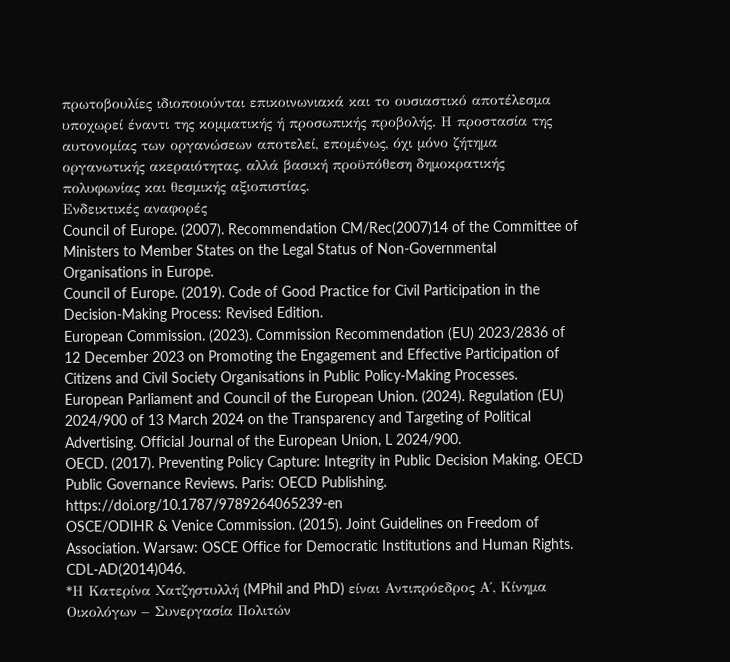πρωτοβουλίες ιδιοποιούνται επικοινωνιακά και το ουσιαστικό αποτέλεσμα υποχωρεί έναντι της κομματικής ή προσωπικής προβολής. Η προστασία της αυτονομίας των οργανώσεων αποτελεί, επομένως, όχι μόνο ζήτημα οργανωτικής ακεραιότητας, αλλά βασική προϋπόθεση δημοκρατικής πολυφωνίας και θεσμικής αξιοπιστίας.
Ενδεικτικές αναφορές
Council of Europe. (2007). Recommendation CM/Rec(2007)14 of the Committee of Ministers to Member States on the Legal Status of Non-Governmental Organisations in Europe.
Council of Europe. (2019). Code of Good Practice for Civil Participation in the Decision-Making Process: Revised Edition.
European Commission. (2023). Commission Recommendation (EU) 2023/2836 of 12 December 2023 on Promoting the Engagement and Effective Participation of Citizens and Civil Society Organisations in Public Policy-Making Processes.
European Parliament and Council of the European Union. (2024). Regulation (EU) 2024/900 of 13 March 2024 on the Transparency and Targeting of Political Advertising. Official Journal of the European Union, L 2024/900.
OECD. (2017). Preventing Policy Capture: Integrity in Public Decision Making. OECD Public Governance Reviews. Paris: OECD Publishing. https://doi.org/10.1787/9789264065239-en
OSCE/ODIHR & Venice Commission. (2015). Joint Guidelines on Freedom of Association. Warsaw: OSCE Office for Democratic Institutions and Human Rights. CDL-AD(2014)046.
*Η Κατερίνα Χατζηστυλλή (MPhil and PhD) είναι Αντιπρόεδρος Α΄, Κίνημα Οικολόγων – Συνεργασία Πολιτών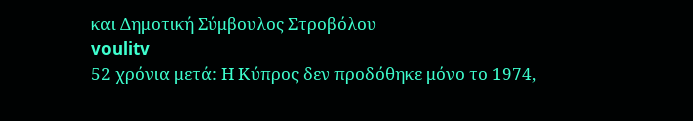και Δημοτική Σύμβουλος Στροβόλου
voulitv
52 χρόνια μετά: Η Κύπρος δεν προδόθηκε μόνο το 1974,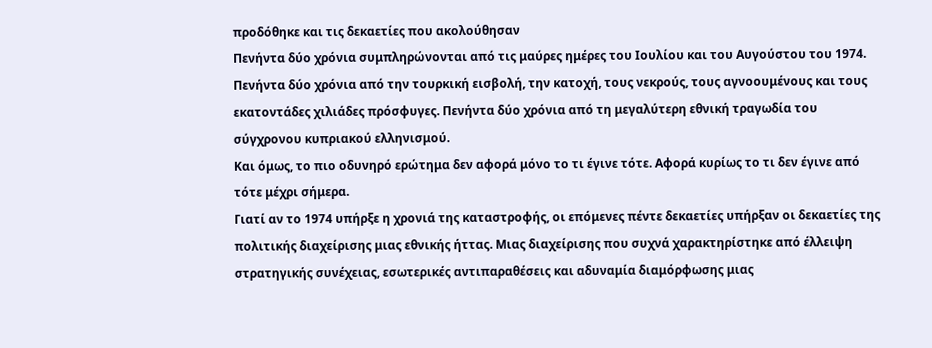προδόθηκε και τις δεκαετίες που ακολούθησαν
Πενήντα δύο χρόνια συμπληρώνονται από τις μαύρες ημέρες του Ιουλίου και του Αυγούστου του 1974. Πενήντα δύο χρόνια από την τουρκική εισβολή, την κατοχή, τους νεκρούς, τους αγνοουμένους και τους εκατοντάδες χιλιάδες πρόσφυγες. Πενήντα δύο χρόνια από τη μεγαλύτερη εθνική τραγωδία του σύγχρονου κυπριακού ελληνισμού.
Και όμως, το πιο οδυνηρό ερώτημα δεν αφορά μόνο το τι έγινε τότε. Αφορά κυρίως το τι δεν έγινε από τότε μέχρι σήμερα.
Γιατί αν το 1974 υπήρξε η χρονιά της καταστροφής, οι επόμενες πέντε δεκαετίες υπήρξαν οι δεκαετίες της πολιτικής διαχείρισης μιας εθνικής ήττας. Μιας διαχείρισης που συχνά χαρακτηρίστηκε από έλλειψη στρατηγικής συνέχειας, εσωτερικές αντιπαραθέσεις και αδυναμία διαμόρφωσης μιας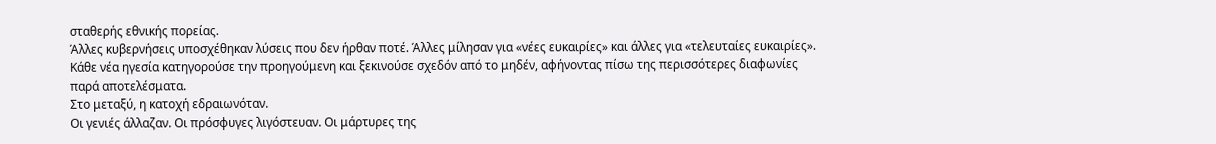σταθερής εθνικής πορείας.
Άλλες κυβερνήσεις υποσχέθηκαν λύσεις που δεν ήρθαν ποτέ. Άλλες μίλησαν για «νέες ευκαιρίες» και άλλες για «τελευταίες ευκαιρίες». Κάθε νέα ηγεσία κατηγορούσε την προηγούμενη και ξεκινούσε σχεδόν από το μηδέν, αφήνοντας πίσω της περισσότερες διαφωνίες παρά αποτελέσματα.
Στο μεταξύ, η κατοχή εδραιωνόταν.
Οι γενιές άλλαζαν. Οι πρόσφυγες λιγόστευαν. Οι μάρτυρες της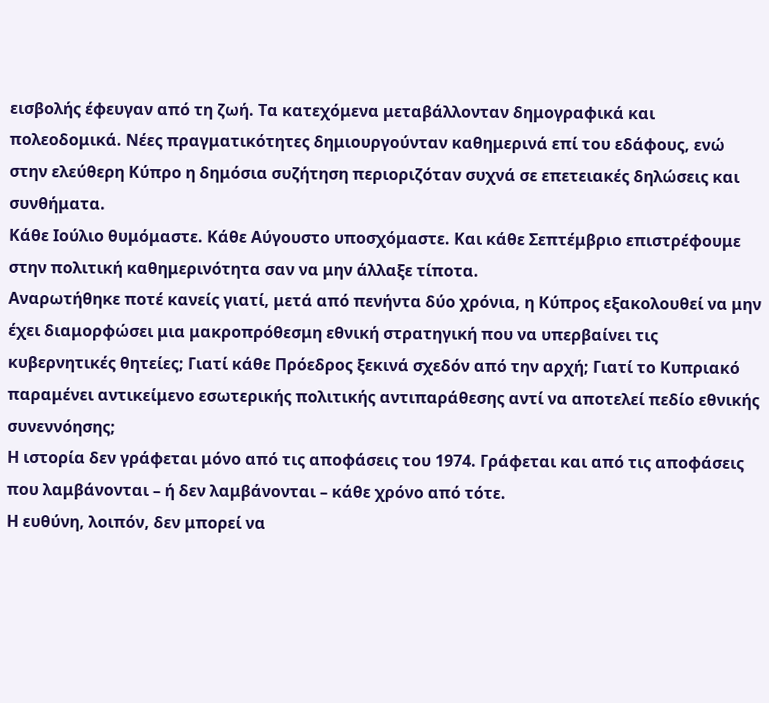εισβολής έφευγαν από τη ζωή. Τα κατεχόμενα μεταβάλλονταν δημογραφικά και πολεοδομικά. Νέες πραγματικότητες δημιουργούνταν καθημερινά επί του εδάφους, ενώ στην ελεύθερη Κύπρο η δημόσια συζήτηση περιοριζόταν συχνά σε επετειακές δηλώσεις και συνθήματα.
Κάθε Ιούλιο θυμόμαστε. Κάθε Αύγουστο υποσχόμαστε. Και κάθε Σεπτέμβριο επιστρέφουμε στην πολιτική καθημερινότητα σαν να μην άλλαξε τίποτα.
Αναρωτήθηκε ποτέ κανείς γιατί, μετά από πενήντα δύο χρόνια, η Κύπρος εξακολουθεί να μην έχει διαμορφώσει μια μακροπρόθεσμη εθνική στρατηγική που να υπερβαίνει τις κυβερνητικές θητείες; Γιατί κάθε Πρόεδρος ξεκινά σχεδόν από την αρχή; Γιατί το Κυπριακό παραμένει αντικείμενο εσωτερικής πολιτικής αντιπαράθεσης αντί να αποτελεί πεδίο εθνικής συνεννόησης;
Η ιστορία δεν γράφεται μόνο από τις αποφάσεις του 1974. Γράφεται και από τις αποφάσεις που λαμβάνονται – ή δεν λαμβάνονται – κάθε χρόνο από τότε.
Η ευθύνη, λοιπόν, δεν μπορεί να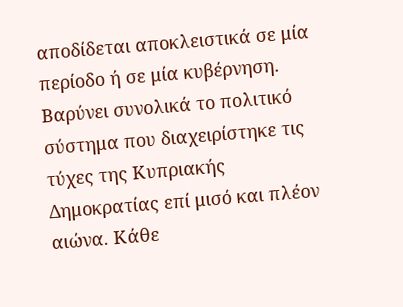αποδίδεται αποκλειστικά σε μία περίοδο ή σε μία κυβέρνηση. Βαρύνει συνολικά το πολιτικό σύστημα που διαχειρίστηκε τις τύχες της Κυπριακής Δημοκρατίας επί μισό και πλέον αιώνα. Κάθε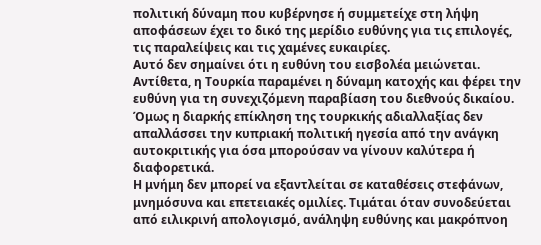πολιτική δύναμη που κυβέρνησε ή συμμετείχε στη λήψη αποφάσεων έχει το δικό της μερίδιο ευθύνης για τις επιλογές, τις παραλείψεις και τις χαμένες ευκαιρίες.
Αυτό δεν σημαίνει ότι η ευθύνη του εισβολέα μειώνεται. Αντίθετα, η Τουρκία παραμένει η δύναμη κατοχής και φέρει την ευθύνη για τη συνεχιζόμενη παραβίαση του διεθνούς δικαίου. Όμως η διαρκής επίκληση της τουρκικής αδιαλλαξίας δεν απαλλάσσει την κυπριακή πολιτική ηγεσία από την ανάγκη αυτοκριτικής για όσα μπορούσαν να γίνουν καλύτερα ή διαφορετικά.
Η μνήμη δεν μπορεί να εξαντλείται σε καταθέσεις στεφάνων, μνημόσυνα και επετειακές ομιλίες. Τιμάται όταν συνοδεύεται από ειλικρινή απολογισμό, ανάληψη ευθύνης και μακρόπνοη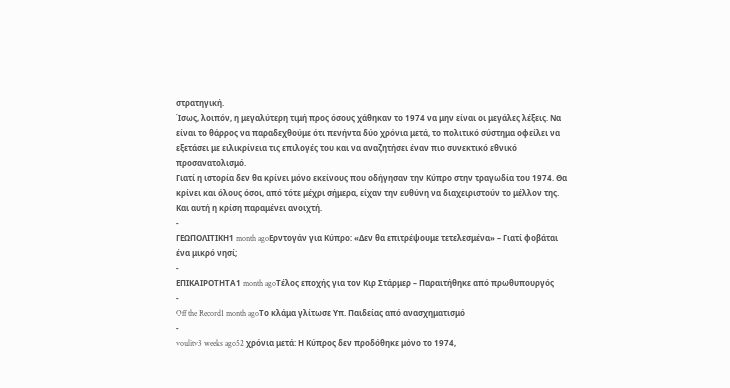στρατηγική.
Ίσως, λοιπόν, η μεγαλύτερη τιμή προς όσους χάθηκαν το 1974 να μην είναι οι μεγάλες λέξεις. Να είναι το θάρρος να παραδεχθούμε ότι πενήντα δύο χρόνια μετά, το πολιτικό σύστημα οφείλει να εξετάσει με ειλικρίνεια τις επιλογές του και να αναζητήσει έναν πιο συνεκτικό εθνικό προσανατολισμό.
Γιατί η ιστορία δεν θα κρίνει μόνο εκείνους που οδήγησαν την Κύπρο στην τραγωδία του 1974. Θα κρίνει και όλους όσοι, από τότε μέχρι σήμερα, είχαν την ευθύνη να διαχειριστούν το μέλλον της. Και αυτή η κρίση παραμένει ανοιχτή.
-
ΓΕΩΠΟΛΙΤΙΚΗ1 month agoΕρντογάν για Κύπρο: «Δεν θα επιτρέψουμε τετελεσμένα» – Γιατί φοβάται ένα μικρό νησί;
-
ΕΠΙΚΑΙΡΟΤΗΤΑ1 month agoΤέλος εποχής για τον Κιρ Στάρμερ – Παραιτήθηκε από πρωθυπουργός
-
Off the Record1 month agoΤο κλάμα γλίτωσε Υπ. Παιδείας από ανασχηματισμό
-
voulitv3 weeks ago52 χρόνια μετά: Η Κύπρος δεν προδόθηκε μόνο το 1974,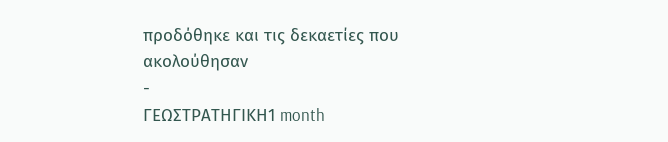προδόθηκε και τις δεκαετίες που ακολούθησαν
-
ΓΕΩΣΤΡΑΤΗΓΙΚΗ1 month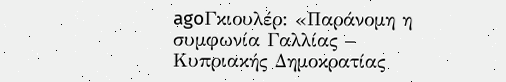agoΓκιουλέρ: «Παράνομη η συμφωνία Γαλλίας – Κυπριακής Δημοκρατίας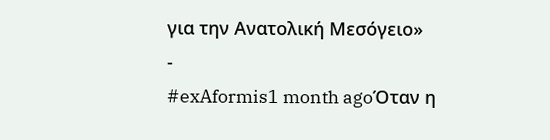για την Ανατολική Μεσόγειο»
-
#exAformis1 month agoΌταν η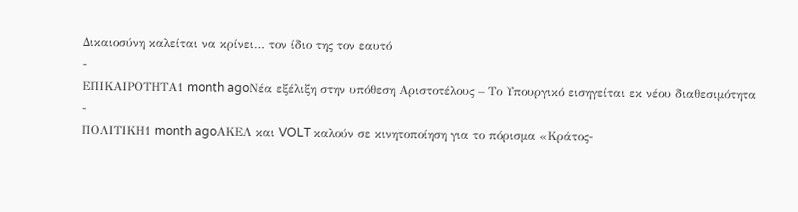Δικαιοσύνη καλείται να κρίνει… τον ίδιο της τον εαυτό
-
ΕΠΙΚΑΙΡΟΤΗΤΑ1 month agoΝέα εξέλιξη στην υπόθεση Αριστοτέλους – Το Υπουργικό εισηγείται εκ νέου διαθεσιμότητα
-
ΠΟΛΙΤΙΚΗ1 month agoΑΚΕΛ και VOLT καλούν σε κινητοποίηση για το πόρισμα «Κράτος-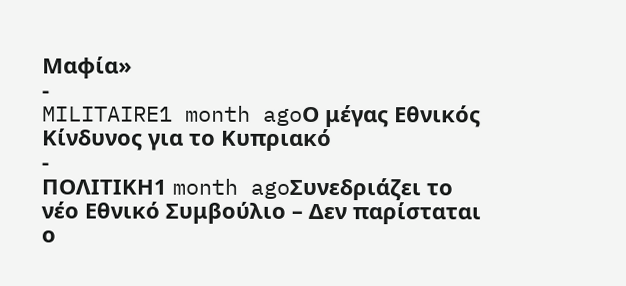Μαφία»
-
MILITAIRE1 month agoΟ μέγας Εθνικός Κίνδυνος για το Κυπριακό
-
ΠΟΛΙΤΙΚΗ1 month agoΣυνεδριάζει το νέο Εθνικό Συμβούλιο – Δεν παρίσταται ο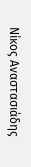Νίκος Αναστασιάδης